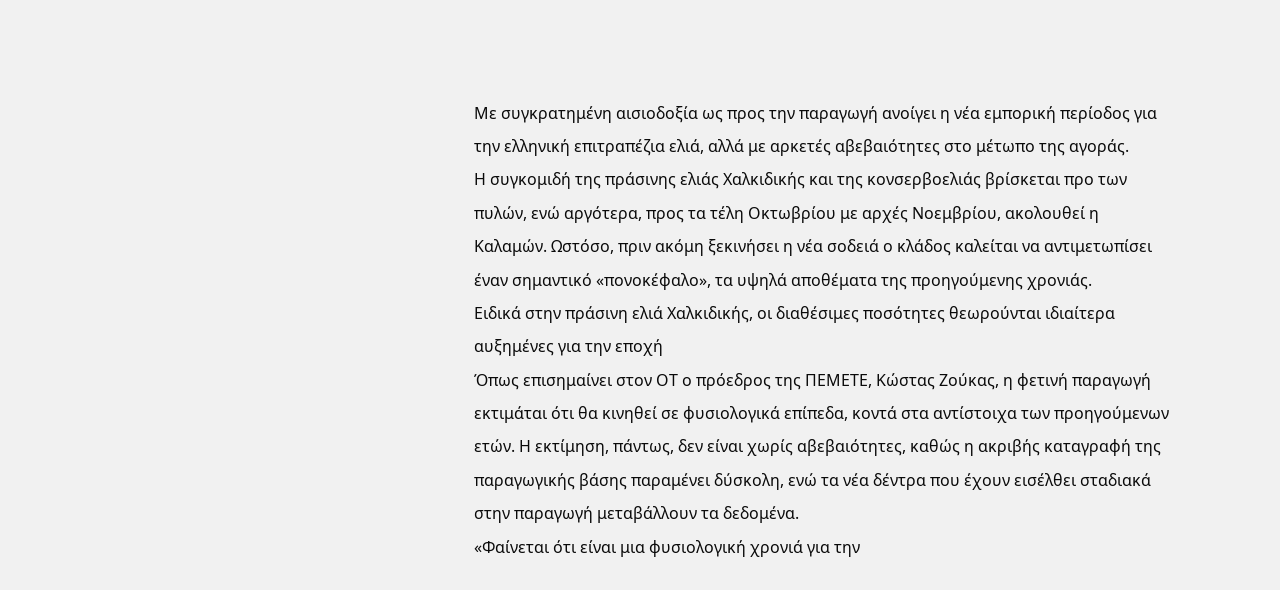Με συγκρατημένη αισιοδοξία ως προς την παραγωγή ανοίγει η νέα εμπορική περίοδος για την ελληνική επιτραπέζια ελιά, αλλά με αρκετές αβεβαιότητες στο μέτωπο της αγοράς.
Η συγκομιδή της πράσινης ελιάς Χαλκιδικής και της κονσερβοελιάς βρίσκεται προ των πυλών, ενώ αργότερα, προς τα τέλη Οκτωβρίου με αρχές Νοεμβρίου, ακολουθεί η Καλαμών. Ωστόσο, πριν ακόμη ξεκινήσει η νέα σοδειά ο κλάδος καλείται να αντιμετωπίσει έναν σημαντικό «πονοκέφαλο», τα υψηλά αποθέματα της προηγούμενης χρονιάς.
Ειδικά στην πράσινη ελιά Χαλκιδικής, οι διαθέσιμες ποσότητες θεωρούνται ιδιαίτερα αυξημένες για την εποχή
Όπως επισημαίνει στον ΟΤ ο πρόεδρος της ΠΕΜΕΤΕ, Κώστας Ζούκας, η φετινή παραγωγή εκτιμάται ότι θα κινηθεί σε φυσιολογικά επίπεδα, κοντά στα αντίστοιχα των προηγούμενων ετών. Η εκτίμηση, πάντως, δεν είναι χωρίς αβεβαιότητες, καθώς η ακριβής καταγραφή της παραγωγικής βάσης παραμένει δύσκολη, ενώ τα νέα δέντρα που έχουν εισέλθει σταδιακά στην παραγωγή μεταβάλλουν τα δεδομένα.
«Φαίνεται ότι είναι μια φυσιολογική χρονιά για την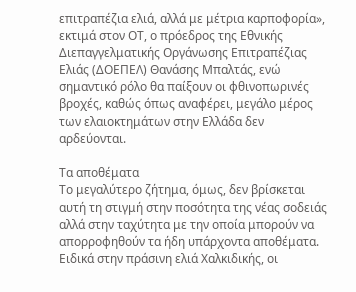επιτραπέζια ελιά, αλλά με μέτρια καρποφορία», εκτιμά στον ΟΤ, ο πρόεδρος της Εθνικής Διεπαγγελματικής Οργάνωσης Επιτραπέζιας Ελιάς (ΔΟΕΠΕΛ) Θανάσης Μπαλτάς, ενώ σημαντικό ρόλο θα παίξουν οι φθινοπωρινές βροχές, καθώς όπως αναφέρει, μεγάλο μέρος των ελαιοκτημάτων στην Ελλάδα δεν αρδεύονται.

Τα αποθέματα
Το μεγαλύτερο ζήτημα, όμως, δεν βρίσκεται αυτή τη στιγμή στην ποσότητα της νέας σοδειάς αλλά στην ταχύτητα με την οποία μπορούν να απορροφηθούν τα ήδη υπάρχοντα αποθέματα. Ειδικά στην πράσινη ελιά Χαλκιδικής, οι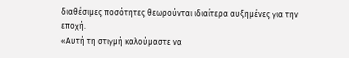διαθέσιμες ποσότητες θεωρούνται ιδιαίτερα αυξημένες για την εποχή.
«Αυτή τη στιγμή καλούμαστε να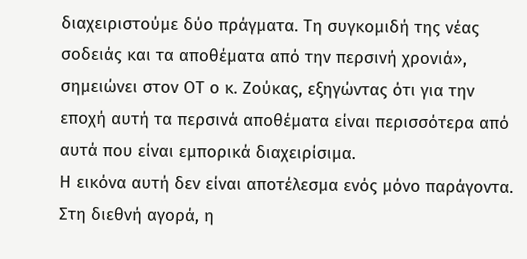διαχειριστούμε δύο πράγματα. Τη συγκομιδή της νέας σοδειάς και τα αποθέματα από την περσινή χρονιά», σημειώνει στον ΟΤ ο κ. Ζούκας, εξηγώντας ότι για την εποχή αυτή τα περσινά αποθέματα είναι περισσότερα από αυτά που είναι εμπορικά διαχειρίσιμα.
Η εικόνα αυτή δεν είναι αποτέλεσμα ενός μόνο παράγοντα. Στη διεθνή αγορά, η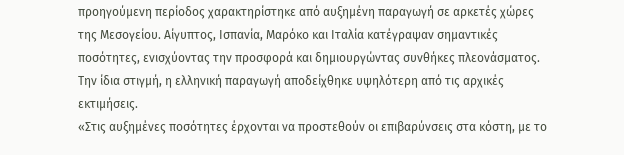προηγούμενη περίοδος χαρακτηρίστηκε από αυξημένη παραγωγή σε αρκετές χώρες της Μεσογείου. Αίγυπτος, Ισπανία, Μαρόκο και Ιταλία κατέγραψαν σημαντικές ποσότητες, ενισχύοντας την προσφορά και δημιουργώντας συνθήκες πλεονάσματος. Την ίδια στιγμή, η ελληνική παραγωγή αποδείχθηκε υψηλότερη από τις αρχικές εκτιμήσεις.
«Στις αυξημένες ποσότητες έρχονται να προστεθούν οι επιβαρύνσεις στα κόστη, με το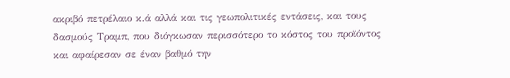ακριβό πετρέλαιο κ.ά αλλά και τις γεωπολιτικές εντάσεις, και τους δασμούς Τραμπ, που διόγκωσαν περισσότερο το κόστος του προϊόντος και αφαίρεσαν σε έναν βαθμό την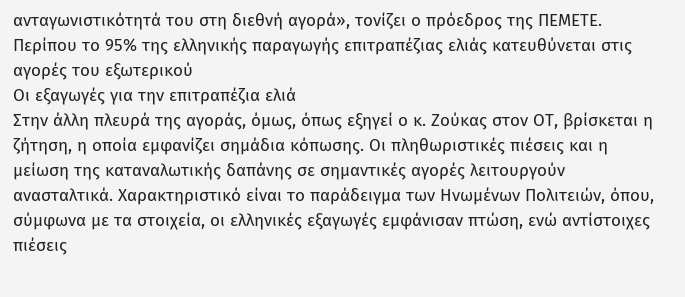ανταγωνιστικότητά του στη διεθνή αγορά», τονίζει ο πρόεδρος της ΠΕΜΕΤΕ.
Περίπου το 95% της ελληνικής παραγωγής επιτραπέζιας ελιάς κατευθύνεται στις αγορές του εξωτερικού
Οι εξαγωγές για την επιτραπέζια ελιά
Στην άλλη πλευρά της αγοράς, όμως, όπως εξηγεί ο κ. Ζούκας στον ΟΤ, βρίσκεται η ζήτηση, η οποία εμφανίζει σημάδια κόπωσης. Οι πληθωριστικές πιέσεις και η μείωση της καταναλωτικής δαπάνης σε σημαντικές αγορές λειτουργούν ανασταλτικά. Χαρακτηριστικό είναι το παράδειγμα των Ηνωμένων Πολιτειών, όπου, σύμφωνα με τα στοιχεία, οι ελληνικές εξαγωγές εμφάνισαν πτώση, ενώ αντίστοιχες πιέσεις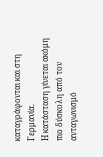καταγράφονται και στη Γερμανία.
Η κατάσταση γίνεται ακόμη πιο δύσκολη από τον ανταγωνισμό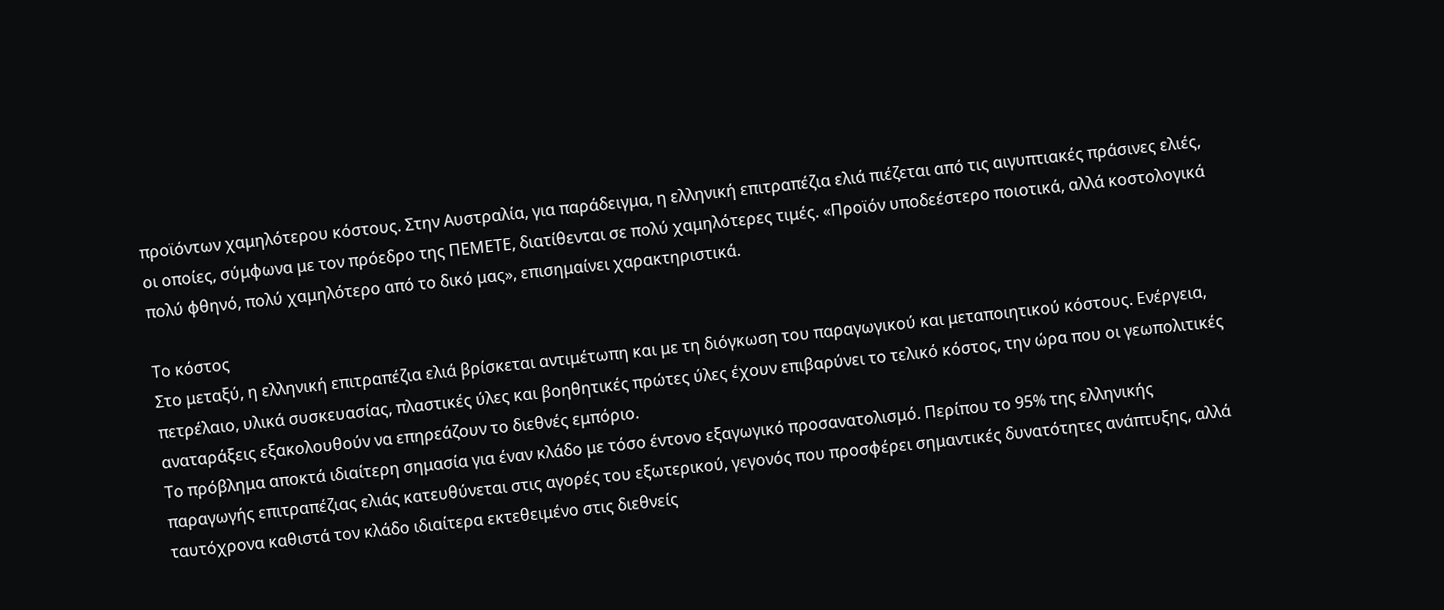προϊόντων χαμηλότερου κόστους. Στην Αυστραλία, για παράδειγμα, η ελληνική επιτραπέζια ελιά πιέζεται από τις αιγυπτιακές πράσινες ελιές, οι οποίες, σύμφωνα με τον πρόεδρο της ΠΕΜΕΤΕ, διατίθενται σε πολύ χαμηλότερες τιμές. «Προϊόν υποδεέστερο ποιοτικά, αλλά κοστολογικά πολύ φθηνό, πολύ χαμηλότερο από το δικό μας», επισημαίνει χαρακτηριστικά.

Το κόστος
Στο μεταξύ, η ελληνική επιτραπέζια ελιά βρίσκεται αντιμέτωπη και με τη διόγκωση του παραγωγικού και μεταποιητικού κόστους. Ενέργεια, πετρέλαιο, υλικά συσκευασίας, πλαστικές ύλες και βοηθητικές πρώτες ύλες έχουν επιβαρύνει το τελικό κόστος, την ώρα που οι γεωπολιτικές αναταράξεις εξακολουθούν να επηρεάζουν το διεθνές εμπόριο.
Το πρόβλημα αποκτά ιδιαίτερη σημασία για έναν κλάδο με τόσο έντονο εξαγωγικό προσανατολισμό. Περίπου το 95% της ελληνικής παραγωγής επιτραπέζιας ελιάς κατευθύνεται στις αγορές του εξωτερικού, γεγονός που προσφέρει σημαντικές δυνατότητες ανάπτυξης, αλλά ταυτόχρονα καθιστά τον κλάδο ιδιαίτερα εκτεθειμένο στις διεθνείς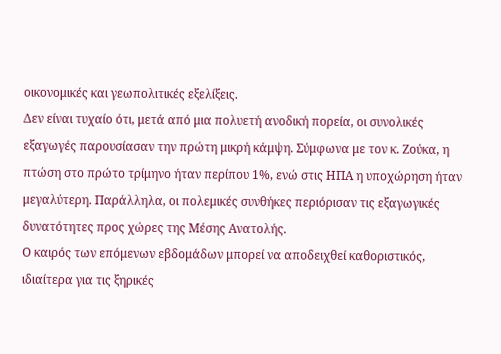οικονομικές και γεωπολιτικές εξελίξεις.
Δεν είναι τυχαίο ότι, μετά από μια πολυετή ανοδική πορεία, οι συνολικές εξαγωγές παρουσίασαν την πρώτη μικρή κάμψη. Σύμφωνα με τον κ. Ζούκα, η πτώση στο πρώτο τρίμηνο ήταν περίπου 1%, ενώ στις ΗΠΑ η υποχώρηση ήταν μεγαλύτερη. Παράλληλα, οι πολεμικές συνθήκες περιόρισαν τις εξαγωγικές δυνατότητες προς χώρες της Μέσης Ανατολής.
Ο καιρός των επόμενων εβδομάδων μπορεί να αποδειχθεί καθοριστικός, ιδιαίτερα για τις ξηρικές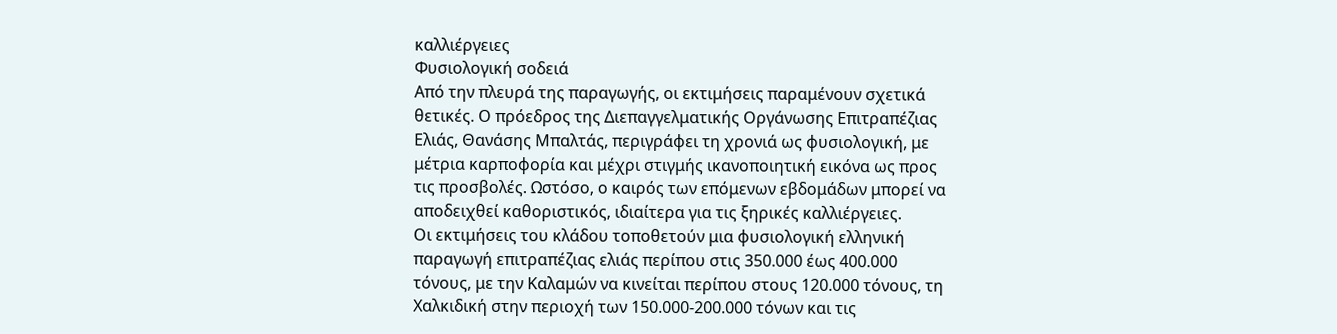καλλιέργειες
Φυσιολογική σοδειά
Από την πλευρά της παραγωγής, οι εκτιμήσεις παραμένουν σχετικά θετικές. Ο πρόεδρος της Διεπαγγελματικής Οργάνωσης Επιτραπέζιας Ελιάς, Θανάσης Μπαλτάς, περιγράφει τη χρονιά ως φυσιολογική, με μέτρια καρποφορία και μέχρι στιγμής ικανοποιητική εικόνα ως προς τις προσβολές. Ωστόσο, ο καιρός των επόμενων εβδομάδων μπορεί να αποδειχθεί καθοριστικός, ιδιαίτερα για τις ξηρικές καλλιέργειες.
Οι εκτιμήσεις του κλάδου τοποθετούν μια φυσιολογική ελληνική παραγωγή επιτραπέζιας ελιάς περίπου στις 350.000 έως 400.000 τόνους, με την Καλαμών να κινείται περίπου στους 120.000 τόνους, τη Χαλκιδική στην περιοχή των 150.000-200.000 τόνων και τις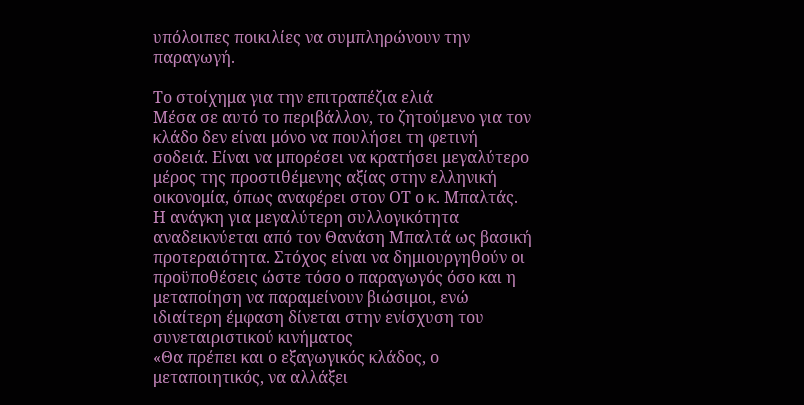υπόλοιπες ποικιλίες να συμπληρώνουν την παραγωγή.

Το στοίχημα για την επιτραπέζια ελιά
Μέσα σε αυτό το περιβάλλον, το ζητούμενο για τον κλάδο δεν είναι μόνο να πουλήσει τη φετινή σοδειά. Είναι να μπορέσει να κρατήσει μεγαλύτερο μέρος της προστιθέμενης αξίας στην ελληνική οικονομία, όπως αναφέρει στον ΟΤ ο κ. Μπαλτάς.
Η ανάγκη για μεγαλύτερη συλλογικότητα αναδεικνύεται από τον Θανάση Μπαλτά ως βασική προτεραιότητα. Στόχος είναι να δημιουργηθούν οι προϋποθέσεις ώστε τόσο ο παραγωγός όσο και η μεταποίηση να παραμείνουν βιώσιμοι, ενώ ιδιαίτερη έμφαση δίνεται στην ενίσχυση του συνεταιριστικού κινήματος
«Θα πρέπει και ο εξαγωγικός κλάδος, ο μεταποιητικός, να αλλάξει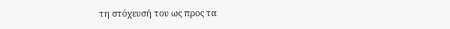τη στόχευσή του ως προς τα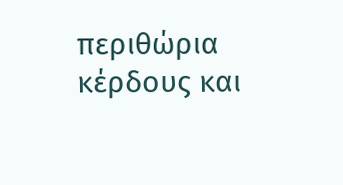περιθώρια κέρδους και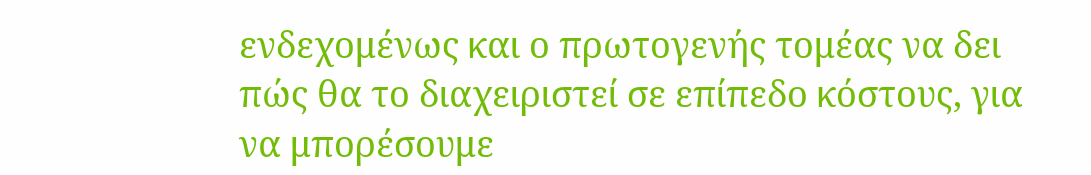ενδεχομένως και ο πρωτογενής τομέας να δει πώς θα το διαχειριστεί σε επίπεδο κόστους, για να μπορέσουμε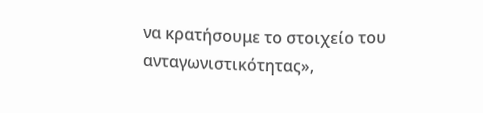να κρατήσουμε το στοιχείο του ανταγωνιστικότητας»,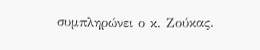συμπληρώνει ο κ. Ζούκας.